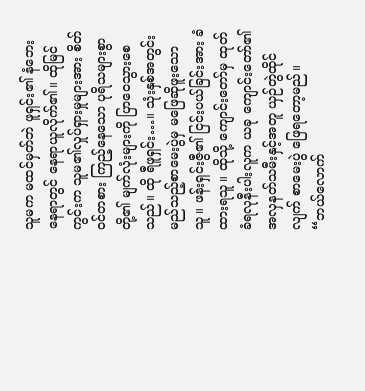သူမက မထင်မှတ်ဘဲ ဖူရှင်း၏ နံဘေးနေရာတွင် နေရာယူလိုက်၏။ ထိုမြင်ကွင်းက သူမ၏လှုပ်ရှားမှုများအား စိတ်ဝင်တစား ကြည့်နေသော ပုရိသများစွာတို့၏ မျက်လုံးများကို ပြာဝေသွားစေသည်။ ထို ရီဖူရှင်း…။ သုံးနှစ်အတွင်း မည်သည့်စာမေးပွဲမှ မဖြေဆိုဖူးသောသူ။ ဖန်းရှင်းဇွီ၏ ငြင်းပယ်ခြင်းအား ခံထားရသူ။ ထိုသို့ ကျောင်းတော်မှ ထုတ်ခံရလုနီးပါးလူက ယခု ကျောင်းတော်၏ အလှနတ်သမီးနှင့်အတူ ယှဉ်တွဲထိုင်လျက် စာမေးပွဲ ဖြေရတော့မည်။
“ဘယ်လောက်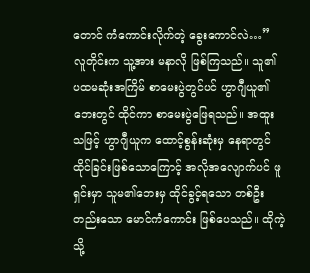တောင် ကံကောင်းလိုက်တဲ့ ခွေးကောင်လဲ…”
လူတိုင်းက သူ့အား မနာလို ဖြစ်ကြသည်။ သူ၏ ပထမဆုံးအကြိမ် စာမေးပွဲတွင်ပင် ဟွာဂျီယူ၏ ဘေးတွင် ထိုင်ကာ စာမေးပွဲဖြေရသည်။ အထူးသဖြင့် ဟွာဂျီယူက ထောင့်စွန်းဆုံးမှ နေရာတွင် ထိုင်ခြင်းဖြစ်သောကြောင့် အလိုအလျောက်ပင် ဖူရှင်းမှာ သူမ၏ဘေးမှ ထိုင်ခွင့်ရသော တစ်ဦးတည်းသော မောင်ကံကောင်း ဖြစ်ပေသည်။ ထိုကဲ့သို့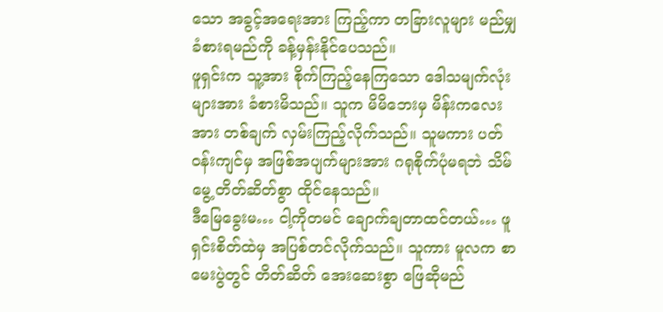သော အခွင့်အရေးအား ကြည့်ကာ တခြားလူများ မည်မျှခံစားရမည်ကို ခန့်မှန်းနိုင်ပေသည်။
ဖူရှင်းက သူ့အား စိုက်ကြည့်နေကြသော ဒေါသမျက်လုံးများအား ခံစားမိသည်။ သူက မိမိဘေးမှ မိန်းကလေးအား တစ်ချက် လှမ်းကြည့်လိုက်သည်။ သူမကား ပတ်ဝန်းကျင်မှ အဖြစ်အပျက်များအား ဂရုစိုက်ပုံမရဘဲ သိမ်မွေ့ တိတ်ဆိတ်စွာ ထိုင်နေသည်။
ဒီမြေခွေးမ… ငါ့ကိုတမင် ချောက်ချတာထင်တယ်… ဖူရှင်းစိတ်ထဲမှ အပြစ်တင်လိုက်သည်။ သူကား မူလက စာမေးပွဲတွင် တိတ်ဆိတ် အေးဆေးစွာ ဖြေဆိုမည်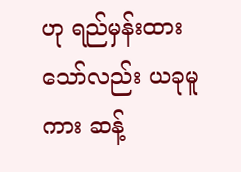ဟု ရည်မှန်းထားသော်လည်း ယခုမူကား ဆန့်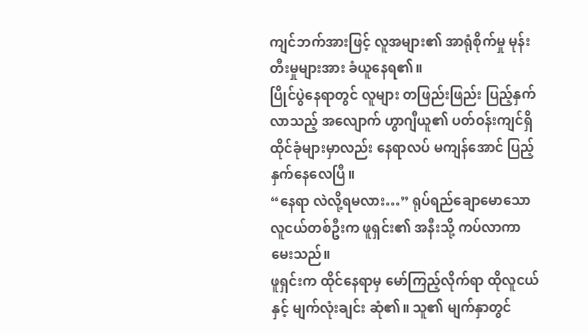ကျင်ဘက်အားဖြင့် လူအများ၏ အာရုံစိုက်မှု မုန်းတီးမှုများအား ခံယူနေရ၏။
ပြိုင်ပွဲနေရာတွင် လူများ တဖြည်းဖြည်း ပြည့်နှက်လာသည့် အလျောက် ဟွာဂျီယူ၏ ပတ်ဝန်းကျင်ရှိ ထိုင်ခုံများမှာလည်း နေရာလပ် မကျန်အောင် ပြည့်နှက်နေလေပြီ။
“နေရာ လဲလို့ရမလား…” ရုပ်ရည်ချောမောသော လူငယ်တစ်ဦးက ဖူရှင်း၏ အနီးသို့ ကပ်လာကာ မေးသည်။
ဖူရှင်းက ထိုင်နေရာမှ မော်ကြည့်လိုက်ရာ ထိုလူငယ်နှင့် မျက်လုံးချင်း ဆုံ၏။ သူ၏ မျက်နှာတွင်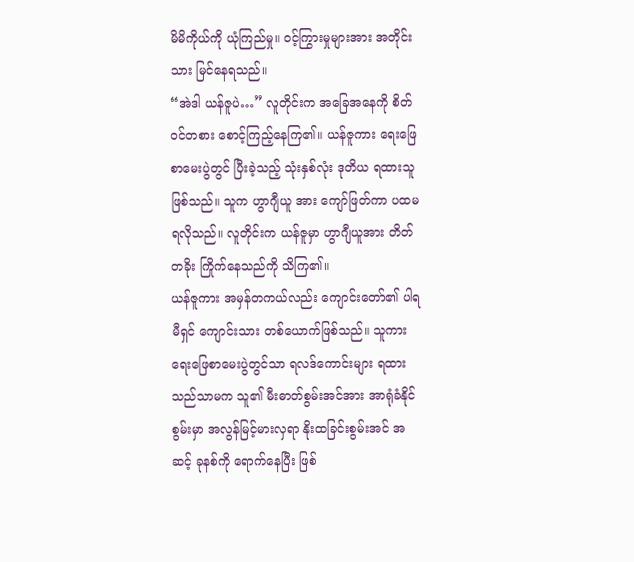မိမိကိုယ်ကို ယုံကြည်မှု။ ဝင့်ကြွားမှုများအား အတိုင်းသား မြင်နေရသည်။
“အဲဒါ ယန်ဇူပဲ…” လူတိုင်းက အခြေအနေကို စိတ်ဝင်တစား စောင့်ကြည့်နေကြ၏။ ယန်ဇူကား ရေးဖြေ စာမေးပွဲတွင် ပြီးခဲ့သည့် သုံးနှစ်လုံး ဒုတိယ ရထားသူဖြစ်သည်။ သူက ဟွာဂျီယူ အား ကျော်ဖြတ်ကာ ပထမ ရလိုသည်။ လူတိုင်းက ယန်ဇူမှာ ဟွာဂျီယူအား တိတ်တခိုး ကြိုက်နေသည်ကို သိကြ၏။
ယန်ဇူကား အမှန်တကယ်လည်း ကျောင်းတော်၏ ပါရမီရှင် ကျောင်းသား တစ်ယောက်ဖြစ်သည်။ သူကား ရေးဖြေစာမေးပွဲတွင်သာ ရလဒ်ကောင်းများ ရထားသည်သာမက သူ၏ မီးဓာတ်စွမ်းအင်အား အာရုံခံနိုင်စွမ်းမှာ အလွန်မြင့်မားလှရာ နိုးထခြင်းစွမ်းအင် အဆင့် ခုနစ်ကို ရောက်နေပြီး ဖြစ်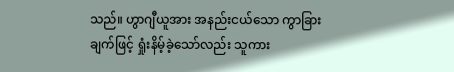သည်။ ဟွာဂျီယူအား အနည်းငယ်သော ကွာခြားချက်ဖြင့် ရှုံးနိမ့်ခဲ့သော်လည်း သူကား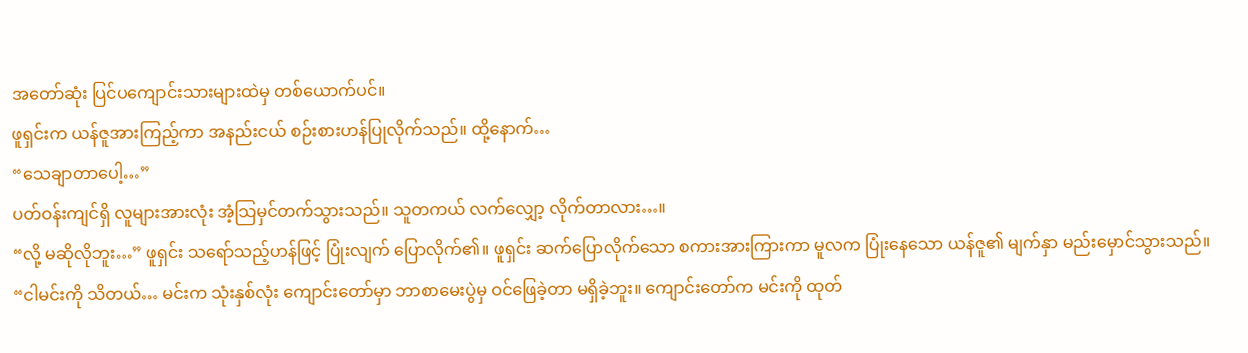အတော်ဆုံး ပြင်ပကျောင်းသားများထဲမှ တစ်ယောက်ပင်။
ဖူရှင်းက ယန်ဇူအားကြည့်ကာ အနည်းငယ် စဉ်းစားဟန်ပြုလိုက်သည်။ ထို့နောက်…
“သေချာတာပေါ့…”
ပတ်ဝန်းကျင်ရှိ လူများအားလုံး အံ့သြမှင်တက်သွားသည်။ သူတကယ် လက်လျှော့ လိုက်တာလား…။
“လို့ မဆိုလိုဘူး…” ဖူရှင်း သရော်သည့်ဟန်ဖြင့် ပြုံးလျက် ပြောလိုက်၏။ ဖူရှင်း ဆက်ပြောလိုက်သော စကားအားကြားကာ မူလက ပြုံးနေသော ယန်ဇူ၏ မျက်နှာ မည်းမှောင်သွားသည်။
“ငါမင်းကို သိတယ်… မင်းက သုံးနှစ်လုံး ကျောင်းတော်မှာ ဘာစာမေးပွဲမှ ဝင်ဖြေခဲ့တာ မရှိခဲ့ဘူး။ ကျောင်းတော်က မင်းကို ထုတ်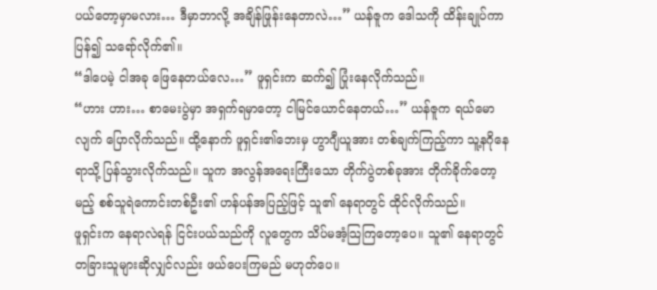ပယ်တော့မှာမလား… ဒီမှာဘာလို့ အချိန်ဖြုန်းနေတာလဲ…” ယန်ဇူက ဒေါသကို ထိန်းချုပ်ကာ ပြန်၍ သရော်လိုက်၏။
“ဒါပေမဲ့ ငါအခု ဖြေနေတယ်လေ…” ဖူရှင်းက ဆက်၍ ပြုံးနေလိုက်သည်။
“ဟား ဟား… စာမေးပွဲမှာ အရှက်ရမှာတော့ ငါမြင်ယောင်နေတယ်…” ယန်ဇူက ရယ်မောလျက် ပြောလိုက်သည်။ ထို့နောက် ဖူရှင်း၏ဘေးမှ ဟွာဂျီယူအား တစ်ချက်ကြည့်ကာ သူ့နဂိုနေရာသို့ ပြန်သွားလိုက်သည်။ သူက အလွန်အရေးကြီးသော တိုက်ပွဲတစ်ခုအား တိုက်ခိုက်တော့မည့် စစ်သူရဲကောင်းတစ်ဦး၏ ဟန်ပန်အပြည့်ဖြင့် သူ၏ နေရာတွင် ထိုင်လိုက်သည်။
ဖူရှင်းက နေရာလဲရန် ငြင်းပယ်သည်ကို လူတွေက သိပ်မအံ့သြကြတော့ပေ။ သူ၏ နေရာတွင် တခြားသူများဆိုလျှင်လည်း ဖယ်ပေးကြမည် မဟုတ်ပေ။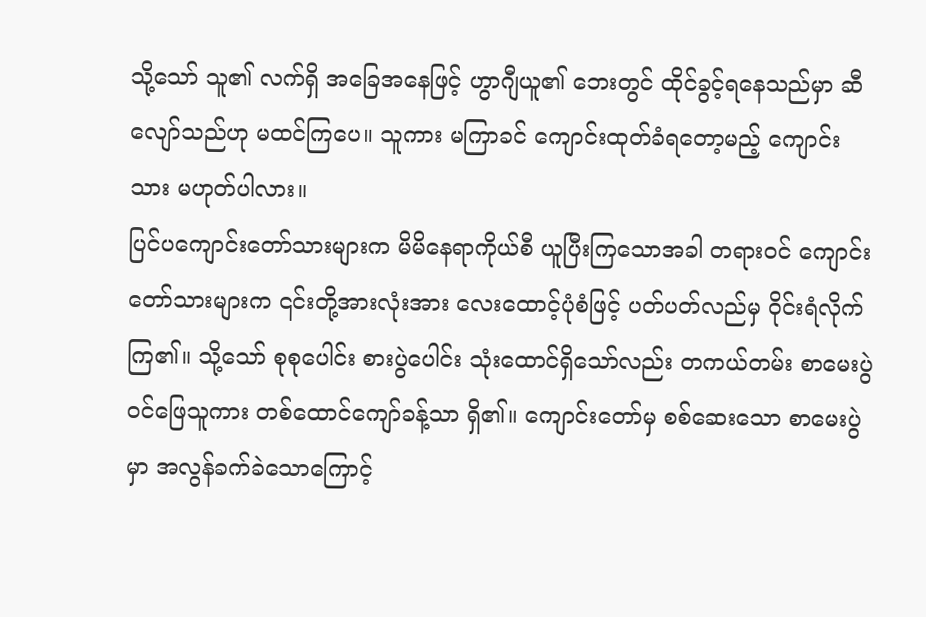သို့သော် သူ၏ လက်ရှိ အခြေအနေဖြင့် ဟွာဂျီယူ၏ ဘေးတွင် ထိုင်ခွင့်ရနေသည်မှာ ဆီလျော်သည်ဟု မထင်ကြပေ။ သူကား မကြာခင် ကျောင်းထုတ်ခံရတော့မည့် ကျောင်းသား မဟုတ်ပါလား။
ပြင်ပကျောင်းတော်သားများက မိမိနေရာကိုယ်စီ ယူပြီးကြသောအခါ တရားဝင် ကျောင်းတော်သားများက ၎င်းတို့အားလုံးအား လေးထောင့်ပုံစံဖြင့် ပတ်ပတ်လည်မှ ဝိုင်းရံလိုက်ကြ၏။ သို့သော် စုစုပေါင်း စားပွဲပေါင်း သုံးထောင်ရှိသော်လည်း တကယ်တမ်း စာမေးပွဲဝင်ဖြေသူကား တစ်ထောင်ကျော်ခန့်သာ ရှိ၏။ ကျောင်းတော်မှ စစ်ဆေးသော စာမေးပွဲမှာ အလွန်ခက်ခဲသောကြောင့်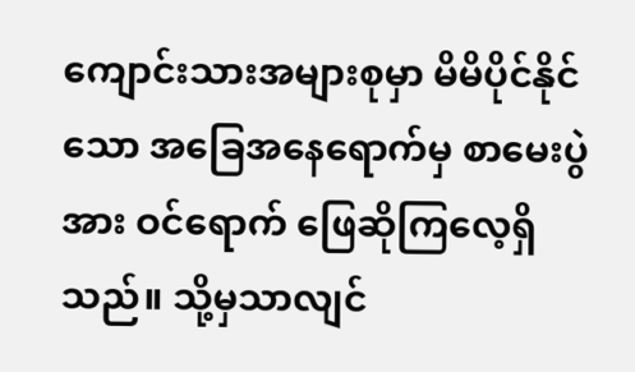ကျောင်းသားအများစုမှာ မိမိပိုင်နိုင်သော အခြေအနေရောက်မှ စာမေးပွဲအား ဝင်ရောက် ဖြေဆိုကြလေ့ရှိသည်။ သို့မှသာလျင်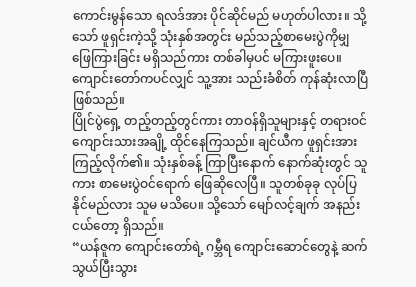ကောင်းမွန်သော ရလဒ်အား ပိုင်ဆိုင်မည် မဟုတ်ပါလား။ သို့သော် ဖူရှင်းကဲ့သို့ သုံးနှစ်အတွင်း မည်သည့်စာမေးပွဲကိုမျှ ဖြေကြားခြင်း မရှိသည်ကား တစ်ခါမှပင် မကြားဖူးပေ။ ကျောင်းတော်ကပင်လျှင် သူ့အား သည်းခံစိတ် ကုန်ဆုံးလာပြီဖြစ်သည်။
ပြိုင်ပွဲရှေ့ တည့်တည့်တွင်ကား တာဝန်ရှိသူများနှင့် တရားဝင် ကျောင်းသားအချို့ ထိုင်နေကြသည်။ ချင်ယီက ဖူရှင်းအား ကြည့်လိုက်၏။ သုံးနှစ်ခန့် ကြာပြီးနောက် နောက်ဆုံးတွင် သူကား စာမေးပွဲဝင်ရောက် ဖြေဆိုလေပြီ။ သူတစ်ခုခု လုပ်ပြနိုင်မည်လား သူမ မသိပေ။ သို့သော် မျော်လင့်ချက် အနည်းငယ်တော့ ရှိသည်။
“ယန်ဇူက ကျောင်းတော်ရဲ့ ဂမ္ဘီရ ကျောင်းဆောင်တွေနဲ့ ဆက်သွယ်ပြီးသွား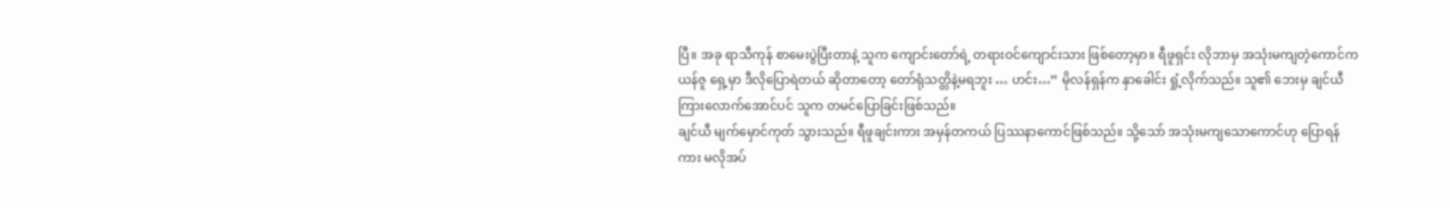ပြီ။ အခု ရာသီကုန် စာမေးပွဲပြီးတာနဲ့ သူက ကျောင်းတော်ရဲ့ တရားဝင်ကျောင်းသား ဖြစ်တော့မှာ။ ရီဖူရှင်း လိုဘာမှ အသုံးမကျတဲ့ကောင်က ယန်ဇူ ရှေ့မှာ ဒီလိုပြောရဲတယ် ဆိုတာတော့ တော်ရုံသတ္တိနဲ့မရဘူး … ဟင်း…” မိုလန်ရှန်က နှာခေါင်း ရှုံ့လိုက်သည်။ သူ၏ ဘေးမှ ချင်ယီ ကြားလောက်အောင်ပင် သူက တမင်ပြောခြင်းဖြစ်သည်။
ချင်ယီ မျက်မှောင်ကုတ် သွားသည်။ ရီဖူချင်းကား အမှန်တကယ် ပြဿနာကောင်ဖြစ်သည်။ သို့သော် အသုံးမကျသောကောင်ဟု ပြောရန်ကား မလိုအပ်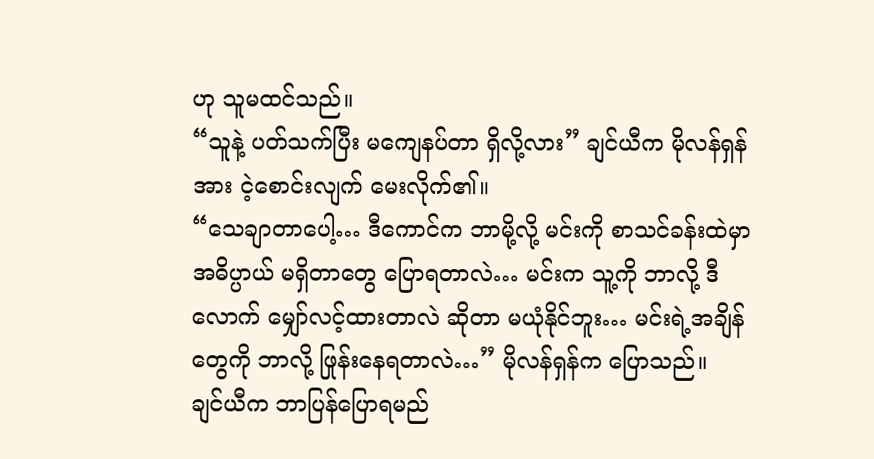ဟု သူမထင်သည်။
“သူနဲ့ ပတ်သက်ပြီး မကျေနပ်တာ ရှိလို့လား” ချင်ယီက မိုလန်ရှန်အား ငဲ့စောင်းလျက် မေးလိုက်၏။
“သေချာတာပေါ့… ဒီကောင်က ဘာမို့လို့ မင်းကို စာသင်ခန်းထဲမှာ အဓိပ္ပာယ် မရှိတာတွေ ပြောရတာလဲ… မင်းက သူ့ကို ဘာလို့ ဒီလောက် မျှော်လင့်ထားတာလဲ ဆိုတာ မယုံနိုင်ဘူး… မင်းရဲ့အချိန်တွေကို ဘာလို့ ဖြုန်းနေရတာလဲ…” မိုလန်ရှန်က ပြောသည်။
ချင်ယီက ဘာပြန်ပြောရမည်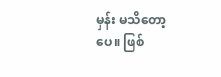မှန်း မသိတော့ပေ။ ဖြစ်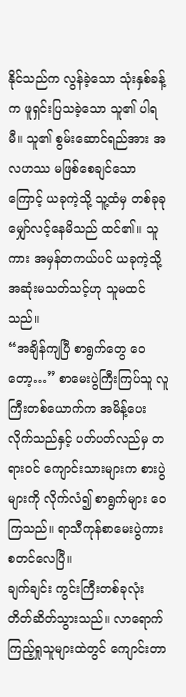နိုင်သည်က လွန်ခဲ့သော သုံးနှစ်ခန့်က ဖူရှင်းပြသခဲ့သော သူ၏ ပါရမီ။ သူ၏ စွမ်းဆောင်ရည်အား အလဟဿ မဖြစ်စေချင်သောကြောင့် ယခုကဲ့သို့ သူ့ထံမှ တစ်ခုခု မျှော်လင့်နေမိသည် ထင်၏။ သူကား အမှန်တကယ်ပင် ယခုကဲ့သို့ အဆုံးမသတ်သင့်ဟု သူမထင်သည်။
“အချိန်ကျပြီ စာရွက်တွေ ဝေတော့…” စာမေးပွဲကြီးကြပ်သူ လူကြီးတစ်ယောက်က အမိန့်ပေးလိုက်သည်နှင့် ပတ်ပတ်လည်မှ တရားဝင် ကျောင်းသားများက စားပွဲများကို လိုက်လံ၍ စာရွက်များ ဝေကြသည်။ ရာသီကုန်စာမေးပွဲကား စတင်လေပြီ။
ချက်ချင်း ကွင်းကြီးတစ်ခုလုံး တိတ်ဆိတ်သွားသည်။ လာရောက် ကြည့်ရှုသူများထဲတွင် ကျောင်းတာ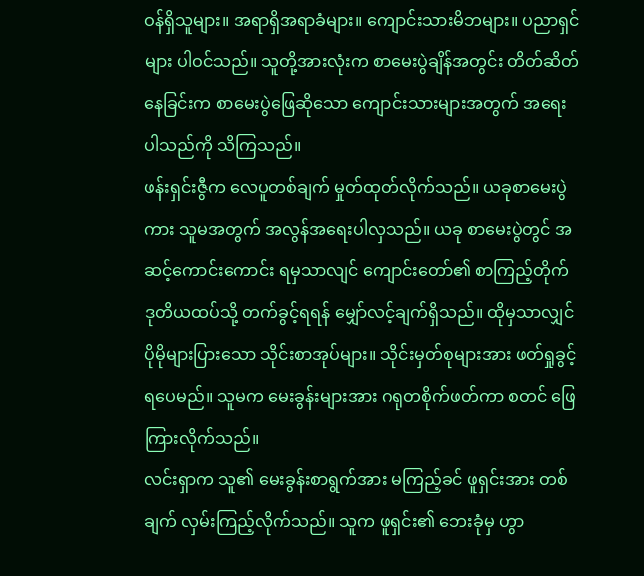ဝန်ရှိသူများ။ အရာရှိအရာခံများ။ ကျောင်းသားမိဘများ။ ပညာရှင်များ ပါဝင်သည်။ သူတို့အားလုံးက စာမေးပွဲချိန်အတွင်း တိတ်ဆိတ်နေခြင်းက စာမေးပွဲဖြေဆိုသော ကျောင်းသားများအတွက် အရေးပါသည်ကို သိကြသည်။
ဖန်းရှင်းဇွီက လေပူတစ်ချက် မှုတ်ထုတ်လိုက်သည်။ ယခုစာမေးပွဲကား သူမအတွက် အလွန်အရေးပါလှသည်။ ယခု စာမေးပွဲတွင် အဆင့်ကောင်းကောင်း ရမှသာလျင် ကျောင်းတော်၏ စာကြည့်တိုက် ဒုတိယထပ်သို့ တက်ခွင့်ရရန် မျှော်လင့်ချက်ရှိသည်။ ထိုမှသာလျှင် ပိုမိုများပြားသော သိုင်းစာအုပ်များ။ သိုင်းမှတ်စုများအား ဖတ်ရှုခွင့်ရပေမည်။ သူမက မေးခွန်းများအား ဂရုတစိုက်ဖတ်ကာ စတင် ဖြေကြားလိုက်သည်။
လင်းရှာက သူ၏ မေးခွန်းစာရွက်အား မကြည့်ခင် ဖူရှင်းအား တစ်ချက် လှမ်းကြည့်လိုက်သည်။ သူက ဖူရှင်း၏ ဘေးခုံမှ ဟွာ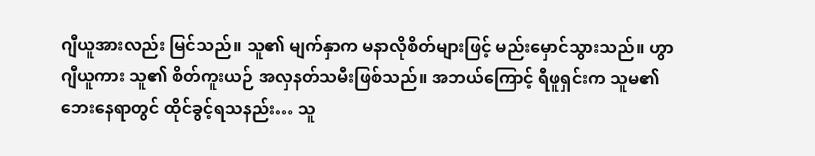ဂျီယူအားလည်း မြင်သည်။ သူ၏ မျက်နှာက မနာလိုစိတ်များဖြင့် မည်းမှောင်သွားသည်။ ဟွာဂျီယူကား သူ၏ စိတ်ကူးယဉ် အလှနတ်သမီးဖြစ်သည်။ အဘယ်ကြောင့် ရီဖူရှင်းက သူမ၏ ဘေးနေရာတွင် ထိုင်ခွင့်ရသနည်း… သူ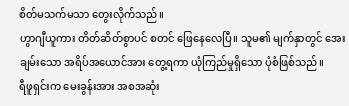စိတ်မသက်မသာ တွေးလိုက်သည်။
ဟွာဂျီယူကား တိတ်ဆိတ်စွာပင် စတင် ဖြေနေလေပြီ။ သူမ၏ မျက်နှာတွင် အေးချမ်းသော အရိပ်အယောင်အား တွေ့ရကာ ယုံကြည်မှုရှိသော ပုံစံဖြစ်သည်။
ရီဖူရှင်းက မေးခွန်းအား အစအဆုံး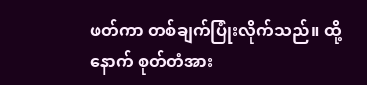ဖတ်ကာ တစ်ချက်ပြုံးလိုက်သည်။ ထို့နောက် စုတ်တံအား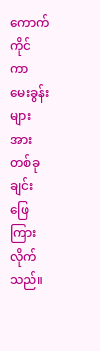ကောက်ကိုင်ကာ မေးခွန်းများအား တစ်ခုချင်း ဖြေကြားလိုက်သည်။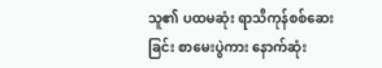သူ၏ ပထမဆုံး ရာသီကုန်စစ်ဆေးခြင်း စာမေးပွဲကား နောက်ဆုံး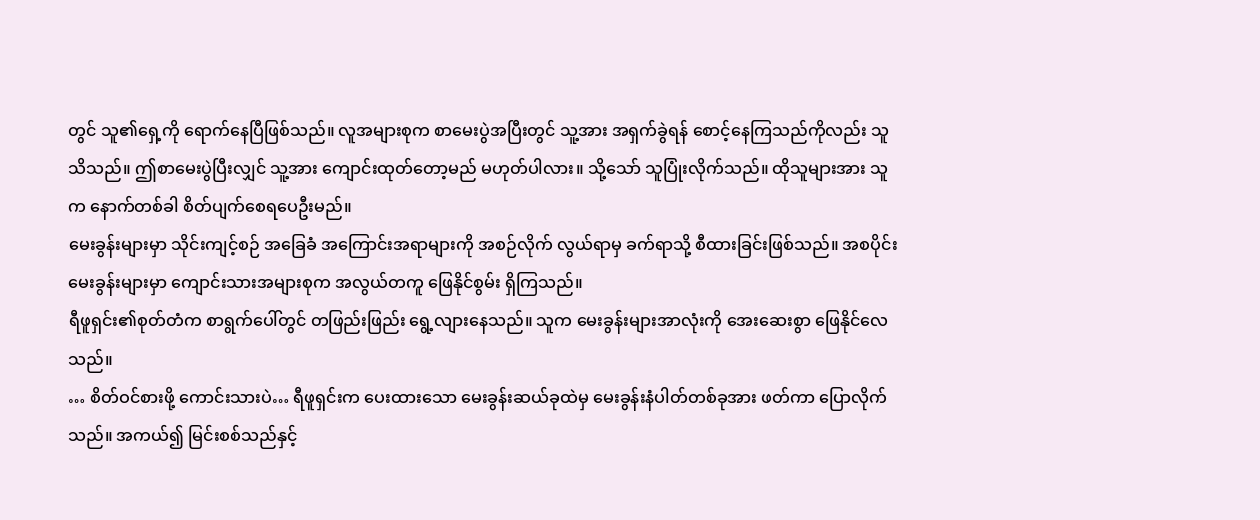တွင် သူ၏ရှေ့ကို ရောက်နေပြီဖြစ်သည်။ လူအများစုက စာမေးပွဲအပြီးတွင် သူ့အား အရှက်ခွဲရန် စောင့်နေကြသည်ကိုလည်း သူသိသည်။ ဤစာမေးပွဲပြီးလျှင် သူ့အား ကျောင်းထုတ်တော့မည် မဟုတ်ပါလား။ သို့သော် သူပြုံးလိုက်သည်။ ထိုသူများအား သူက နောက်တစ်ခါ စိတ်ပျက်စေရပေဦးမည်။
မေးခွန်းများမှာ သိုင်းကျင့်စဉ် အခြေခံ အကြောင်းအရာများကို အစဉ်လိုက် လွယ်ရာမှ ခက်ရာသို့ စီထားခြင်းဖြစ်သည်။ အစပိုင်း မေးခွန်းများမှာ ကျောင်းသားအများစုက အလွယ်တကူ ဖြေနိုင်စွမ်း ရှိကြသည်။
ရီဖူရှင်း၏စုတ်တံက စာရွက်ပေါ်တွင် တဖြည်းဖြည်း ရွေ့လျားနေသည်။ သူက မေးခွန်းများအာလုံးကို အေးဆေးစွာ ဖြေနိုင်လေသည်။
… စိတ်ဝင်စားဖို့ ကောင်းသားပဲ… ရီဖူရှင်းက ပေးထားသော မေးခွန်းဆယ်ခုထဲမှ မေးခွန်းနံပါတ်တစ်ခုအား ဖတ်ကာ ပြောလိုက်သည်။ အကယ်၍ မြင်းစစ်သည်နှင့်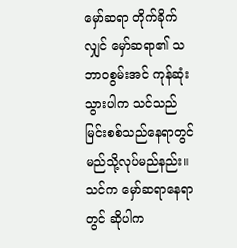မှော်ဆရာ တိုက်ခိုက်လျှင် မှော်ဆရာ၏ သဘာဝစွမ်းအင် ကုန်ဆုံးသွားပါက သင်သည် မြင်းစစ်သည်နေရာတွင် မည်သို့လုပ်မည်နည်း။ သင်က မှော်ဆရာနေရာတွင် ဆိုပါက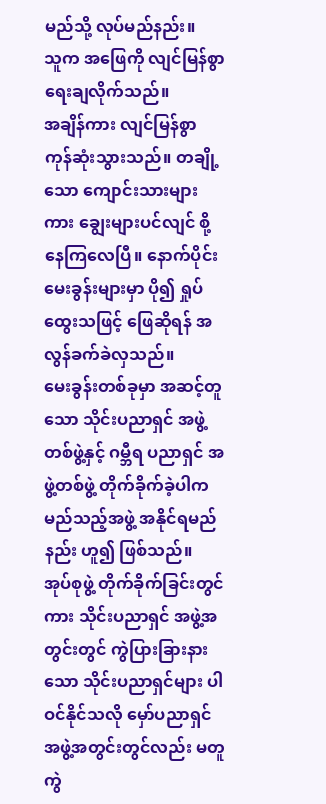မည်သို့ လုပ်မည်နည်း။
သူက အဖြေကို လျင်မြန်စွာ ရေးချလိုက်သည်။
အချိန်ကား လျင်မြန်စွာ ကုန်ဆုံးသွားသည်။ တချို့သော ကျောင်းသားများကား ချွေးများပင်လျင် စို့နေကြလေပြီ။ နောက်ပိုင်း မေးခွန်းများမှာ ပို၍ ရှုပ်ထွေးသဖြင့် ဖြေဆိုရန် အလွန်ခက်ခဲလှသည်။
မေးခွန်းတစ်ခုမှာ အဆင့်တူသော သိုင်းပညာရှင် အဖွဲ့တစ်ဖွဲ့နှင့် ဂမ္ဘီရ ပညာရှင် အဖွဲ့တစ်ဖွဲ့ တိုက်ခိုက်ခဲ့ပါက မည်သည့်အဖွဲ့ အနိုင်ရမည်နည်း ဟူ၍ ဖြစ်သည်။
အုပ်စုဖွဲ့ တိုက်ခိုက်ခြင်းတွင်ကား သိုင်းပညာရှင် အဖွဲ့အတွင်းတွင် ကွဲပြားခြားနားသော သိုင်းပညာရှင်များ ပါဝင်နိုင်သလို မှော်ပညာရှင် အဖွဲ့အတွင်းတွင်လည်း မတူကွဲ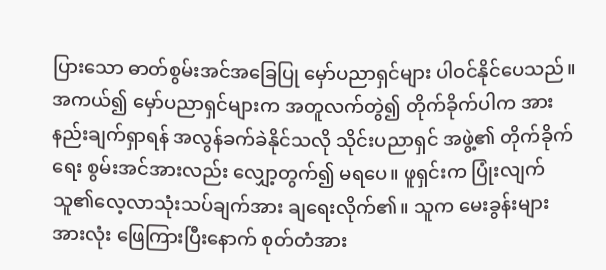ပြားသော ဓာတ်စွမ်းအင်အခြေပြု မှော်ပညာရှင်များ ပါဝင်နိုင်ပေသည်။ အကယ်၍ မှော်ပညာရှင်များက အတူလက်တွဲ၍ တိုက်ခိုက်ပါက အားနည်းချက်ရှာရန် အလွန်ခက်ခဲနိုင်သလို သိုင်းပညာရှင် အဖွဲ့၏ တိုက်ခိုက်ရေး စွမ်းအင်အားလည်း လျှော့တွက်၍ မရပေ။ ဖူရှင်းက ပြုံးလျက် သူ၏လေ့လာသုံးသပ်ချက်အား ချရေးလိုက်၏။ သူက မေးခွန်းများအားလုံး ဖြေကြားပြီးနောက် စုတ်တံအား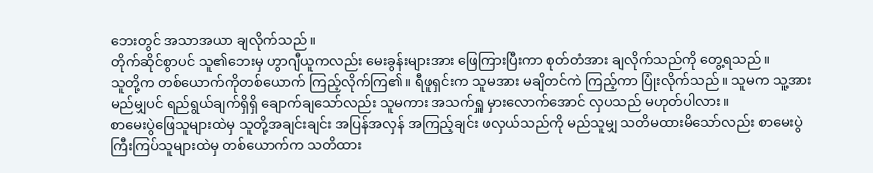ဘေးတွင် အသာအယာ ချလိုက်သည်။
တိုက်ဆိုင်စွာပင် သူ၏ဘေးမှ ဟွာဂျီယူကလည်း မေးခွန်းများအား ဖြေကြားပြီးကာ စုတ်တံအား ချလိုက်သည်ကို တွေ့ရသည်။
သူတို့က တစ်ယောက်ကိုတစ်ယောက် ကြည့်လိုက်ကြ၏။ ရီဖူရှင်းက သူမအား မချိတင်ကဲ ကြည့်ကာ ပြုံးလိုက်သည်။ သူမက သူ့အား မည်မျှပင် ရည်ရွယ်ချက်ရှိရှိ ချောက်ချသော်လည်း သူမကား အသက်ရှူ မှားလောက်အောင် လှပသည် မဟုတ်ပါလား။
စာမေးပွဲဖြေသူများထဲမှ သူတို့အချင်းချင်း အပြန်အလှန် အကြည့်ချင်း ဖလှယ်သည်ကို မည်သူမျှ သတိမထားမိသော်လည်း စာမေးပွဲကြီးကြပ်သူများထဲမှ တစ်ယောက်က သတိထား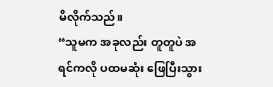မိလိုက်သည်။
“သူမက အခုလည်း တူတူပဲ အရင်ကလို ပထမဆုံး ဖြေပြီးသွား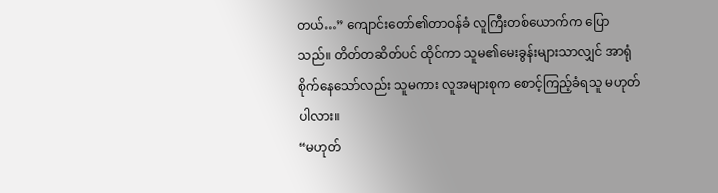တယ်…” ကျောင်းတော်၏တာဝန်ခံ လူကြီးတစ်ယောက်က ပြောသည်။ တိတ်တဆိတ်ပင် ထိုင်ကာ သူမ၏မေးခွန်းများသာလျှင် အာရုံစိုက်နေသော်လည်း သူမကား လူအများစုက စောင့်ကြည့်ခံရသူ မဟုတ်ပါလား။
“မဟုတ်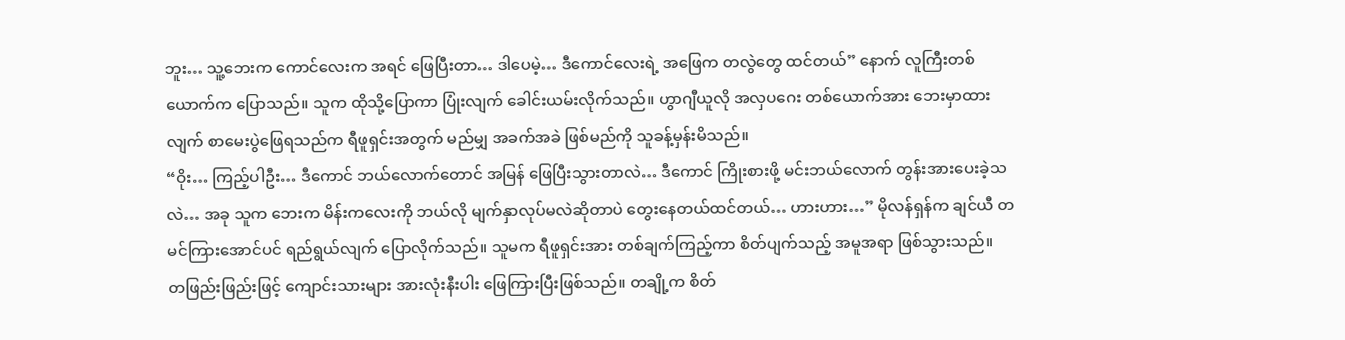ဘူး… သူ့ဘေးက ကောင်လေးက အရင် ဖြေပြီးတာ… ဒါပေမဲ့… ဒီကောင်လေးရဲ့ အဖြေက တလွဲတွေ ထင်တယ်” နောက် လူကြီးတစ်ယောက်က ပြောသည်။ သူက ထိုသို့ပြောကာ ပြုံးလျက် ခေါင်းယမ်းလိုက်သည်။ ဟွာဂျီယူလို အလှပဂေး တစ်ယောက်အား ဘေးမှာထားလျက် စာမေးပွဲဖြေရသည်က ရီဖူရှင်းအတွက် မည်မျှ အခက်အခဲ ဖြစ်မည်ကို သူခန့်မှန်းမိသည်။
“ဝိုး… ကြည့်ပါဦး… ဒီကောင် ဘယ်လောက်တောင် အမြန် ဖြေပြီးသွားတာလဲ… ဒီကောင် ကြိုးစားဖို့ မင်းဘယ်လောက် တွန်းအားပေးခဲ့သလဲ… အခု သူက ဘေးက မိန်းကလေးကို ဘယ်လို မျက်နှာလုပ်မလဲဆိုတာပဲ တွေးနေတယ်ထင်တယ်… ဟားဟား…” မိုလန်ရှန်က ချင်ယီ တမင်ကြားအောင်ပင် ရည်ရွယ်လျက် ပြောလိုက်သည်။ သူမက ရီဖူရှင်းအား တစ်ချက်ကြည့်ကာ စိတ်ပျက်သည့် အမူအရာ ဖြစ်သွားသည်။
တဖြည်းဖြည်းဖြင့် ကျောင်းသားများ အားလုံးနီးပါး ဖြေကြားပြီးဖြစ်သည်။ တချို့က စိတ်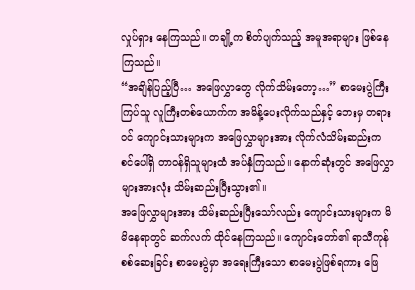လှုပ်ရှား နေကြသည်။ တချို့က စိတ်ပျက်သည့် အမူအရာများ ဖြစ်နေကြသည်။
“အချိန်ပြည့်ပြီ… အဖြေလွှာတွေ လိုက်သိမ်းတော့…” စာမေးပွဲကြီးကြပ်သူ လူကြီးတစ်ယောက်က အမိန့်ပေးလိုက်သည်နှင့် ဘေးမှ တရားဝင် ကျောင်းသားများက အဖြေလွှာများအား လိုက်လံသိမ်းဆည်းက စင်ပေါ်ရှိ တာဝန်ရှိသူများထံ အပ်နှံကြသည်။ နောက်ဆုံးတွင် အဖြေလွှာများအားလုံး သိမ်းဆည်းပြီးသွား၏။
အဖြေလွှာများအား သိမ်းဆည်းပြီးသော်လည်း ကျောင်းသားများက မိမိနေရာတွင် ဆက်လက် ထိုင်နေကြသည်။ ကျောင်းတော်၏ ရာသီကုန်စစ်ဆေးခြင်း စာမေးပွဲမှာ အရေးကြီးသော စာမေးပွဲဖြစ်ရကား ဖြေ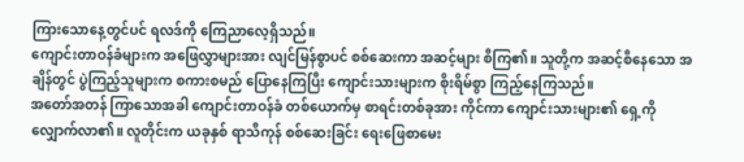ကြားသောနေ့တွင်ပင် ရလဒ်ကို ကြေညာလေ့ရှိသည်။
ကျောင်းတာဝန်ခံများက အဖြေလွှာများအား လျင်မြန်စွာပင် စစ်ဆေးကာ အဆင့်များ စီကြ၏။ သူတို့က အဆင့်စီနေသော အချိန်တွင် ပွဲကြည့်သူများက စကားစမည် ပြောနေကြပြီး ကျောင်းသားများက စိုးရိမ်စွာ ကြည့်နေကြသည်။
အတော်အတန် ကြာသောအခါ ကျောင်းတာဝန်ခံ တစ်ယောက်မှ စာရင်းတစ်ခုအား ကိုင်ကာ ကျောင်းသားများ၏ ရှေ့ကို လျှောက်လာ၏။ လူတိုင်းက ယခုနှစ် ရာသီကုန် စစ်ဆေးခြင်း ရေးဖြေစာမေး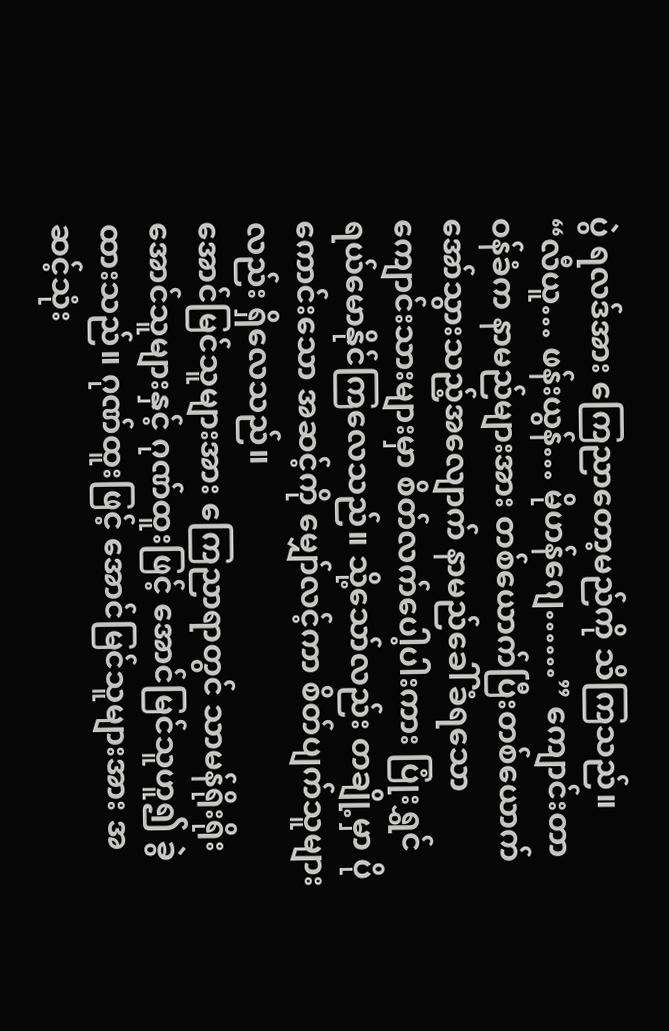ပွဲ ရလဒ်အား ကြေညာတော့မည်ကို သိကြသည်။
“လီယူ… ဖန်းယွန်… မိုဟန်ဂျေ……” ကျောင်းတာဝန်ခံက နာမည်များအား တစ်ယောက်ပြီးတစ်ယောက် အော်သွားသည့်အလျောက် နာမည်ခေါ်ခံရသော ကျောင်းသားများမှာ စိတ်လက်ပေါ့ပါးကား ပြုံးရွှင် ရယ်မောနိုင်ကြလေသည်။ သို့သော်လည်း တချို့မှာ ပိုကောင်းသော အဆင့်ကို မျှော်လင့်ကာ စိတ်ပျက်သူများလည်း ရှိလေသည်။
အောင်မြင်သူများအား ကြေညာရာတွင် သာမန်ရိုးရိုး အောင်သူများနှင့် ဂုဏ်ထူးဖြင့် အောင်မြင်သူဟူ၍ ခွဲထားသည်။ ဂုဏ်ထူးဖြင့် အောင်မြင်သူများအား အဆင့်သုံး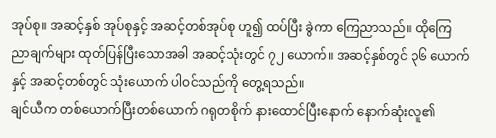အုပ်စု။ အဆင့်နှစ် အုပ်စုနှင့် အဆင့်တစ်အုပ်စု ဟူ၍ ထပ်ပြီး ခွဲကာ ကြေညာသည်။ ထိုကြေညာချက်များ ထုတ်ပြန်ပြီးသောအခါ အဆင့်သုံးတွင် ၇၂ ယောက်။ အဆင့်နှစ်တွင် ၃၆ ယောက်နှင့် အဆင့်တစ်တွင် သုံးယောက် ပါဝင်သည်ကို တွေ့ရသည်။
ချင်ယီက တစ်ယောက်ပြီးတစ်ယောက် ဂရုတစိုက် နားထောင်ပြီးနောက် နောက်ဆုံးလူ၏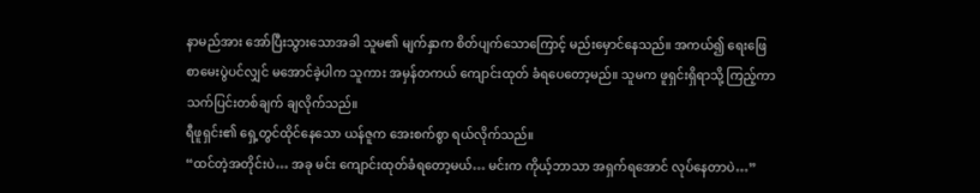နာမည်အား အော်ပြီးသွားသောအခါ သူမ၏ မျက်နှာက စိတ်ပျက်သောကြောင့် မည်းမှောင်နေသည်။ အကယ်၍ ရေးဖြေစာမေးပွဲပင်လျှင် မအောင်ခဲ့ပါက သူကား အမှန်တကယ် ကျောင်းထုတ် ခံရပေတော့မည်။ သူမက ဖူရှင်းရှိရာသို့ ကြည့်ကာ သက်ပြင်းတစ်ချက် ချလိုက်သည်။
ရီဖူရှင်း၏ ရှေ့တွင်ထိုင်နေသော ယန်ဇူက အေးစက်စွာ ရယ်လိုက်သည်။
“ထင်တဲ့အတိုင်းပဲ… အခု မင်း ကျောင်းထုတ်ခံရတော့မယ်… မင်းက ကိုယ့်ဘာသာ အရှက်ရအောင် လုပ်နေတာပဲ…”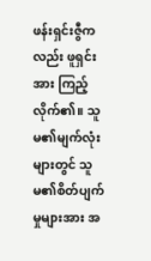ဖန်းရှင်းဇွီကလည်း ဖူရှင်းအား ကြည့်လိုက်၏။ သူမ၏မျက်လုံးများတွင် သူမ၏စိတ်ပျက်မှုများအား အ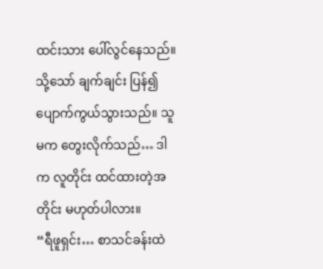ထင်းသား ပေါ်လွင်နေသည်။ သို့သော် ချက်ချင်း ပြန်၍ ပျောက်ကွယ်သွားသည်။ သူမက တွေးလိုက်သည်… ဒါက လူတိုင်း ထင်ထားတဲ့အတိုင်း မဟုတ်ပါလား။
“ရီဖူရှင်း… စာသင်ခန်းထဲ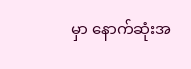မှာ နောက်ဆုံးအ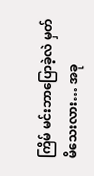ကြိမ် မင်းဘာပြောခဲ့လဲ မှတ်မိသေးလား… အခု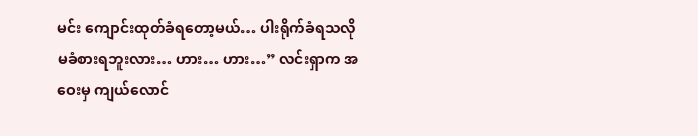မင်း ကျောင်းထုတ်ခံရတော့မယ်… ပါးရိုက်ခံရသလို မခံစားရဘူးလား… ဟား… ဟား…” လင်းရှာက အဝေးမှ ကျယ်လောင်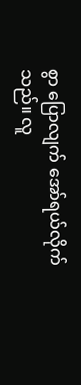စွာ ပြောလျက် အော်ရယ်လိုက်သည်။ လူ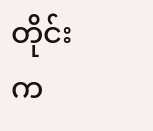တိုင်းက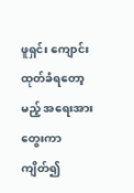ဖူရှင်း ကျောင်းထုတ်ခံရတော့မည့် အရေးအားတွေးကာ ကျိတ်၍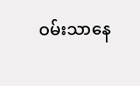ဝမ်းသာနေ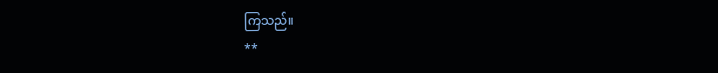ကြသည်။
**